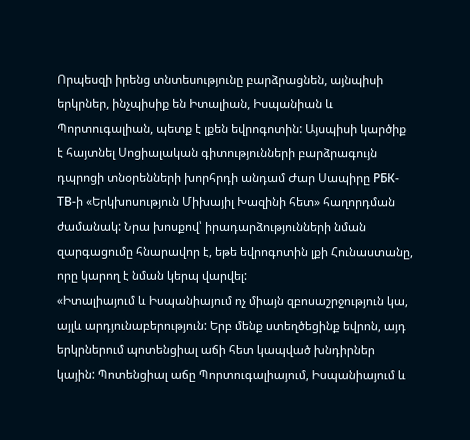Որպեսզի իրենց տնտեսությունը բարձրացնեն, այնպիսի երկրներ, ինչպիսիք են Իտալիան, Իսպանիան և Պորտուգալիան, պետք է լքեն եվրոգոտին: Այսպիսի կարծիք է հայտնել Սոցիալական գիտությունների բարձրագույն դպրոցի տնօրենների խորհրդի անդամ Ժար Սապիրը РБК-ТВ-ի «Երկխոսություն Միխայիլ Խազինի հետ» հաղորդման ժամանակ: Նրա խոսքով՝ իրադարձությունների նման զարգացումը հնարավոր է, եթե եվրոգոտին լքի Հունաստանը, որը կարող է նման կերպ վարվել:
«Իտալիայում և Իսպանիայում ոչ միայն զբոսաշրջություն կա, այլև արդյունաբերություն: Երբ մենք ստեղծեցինք եվրոն, այդ երկրներում պոտենցիալ աճի հետ կապված խնդիրներ կային: Պոտենցիալ աճը Պորտուգալիայում, Իսպանիայում և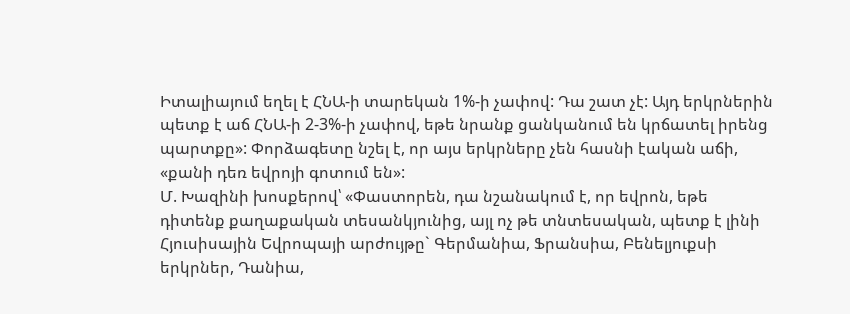Իտալիայում եղել է ՀՆԱ-ի տարեկան 1%-ի չափով: Դա շատ չէ: Այդ երկրներին պետք է աճ ՀՆԱ-ի 2-3%-ի չափով, եթե նրանք ցանկանում են կրճատել իրենց պարտքը»: Փորձագետը նշել է, որ այս երկրները չեն հասնի էական աճի, «քանի դեռ եվրոյի գոտում են»:
Մ. Խազինի խոսքերով՝ «Փաստորեն, դա նշանակում է, որ եվրոն, եթե դիտենք քաղաքական տեսանկյունից, այլ ոչ թե տնտեսական, պետք է լինի Հյուսիսային Եվրոպայի արժույթը` Գերմանիա, Ֆրանսիա, Բենելյուքսի երկրներ, Դանիա,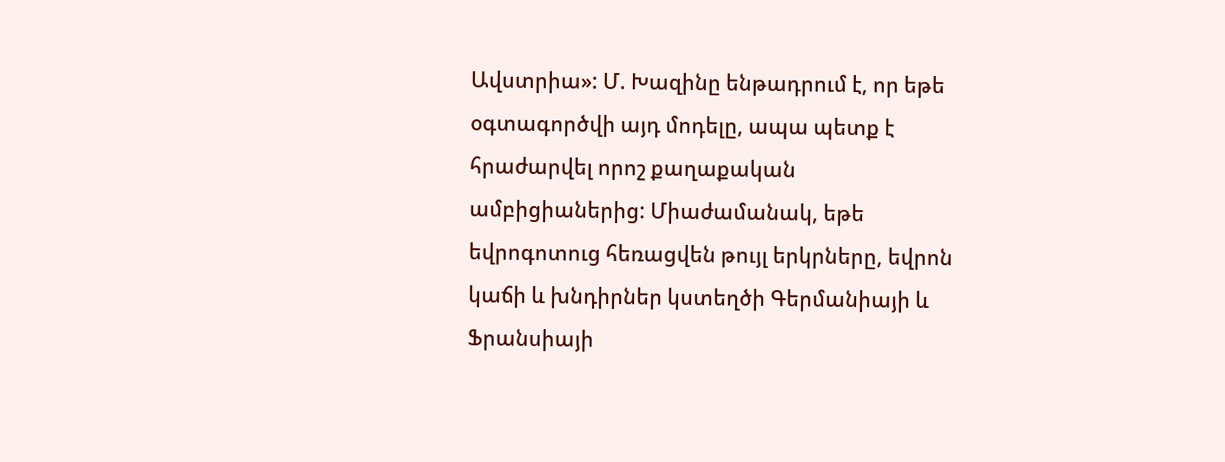Ավստրիա»: Մ. Խազինը ենթադրում է, որ եթե օգտագործվի այդ մոդելը, ապա պետք է հրաժարվել որոշ քաղաքական ամբիցիաներից: Միաժամանակ, եթե եվրոգոտուց հեռացվեն թույլ երկրները, եվրոն կաճի և խնդիրներ կստեղծի Գերմանիայի և Ֆրանսիայի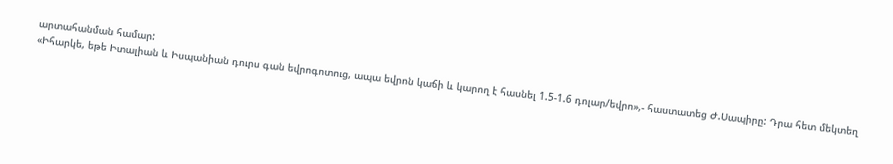արտահանման համար:
«Իհարկե, եթե Իտալիան և Իսպանիան դուրս գան եվրոգոտուց, ապա եվրոն կաճի և կարող է հասնել 1.5-1.6 դոլար/եվրո»,- հաստատեց Ժ.Սապիրը: Դրա հետ մեկտեղ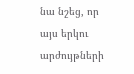նա նշեց, որ այս երկու արժույթների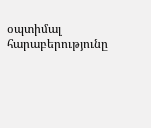օպտիմալ հարաբերությունը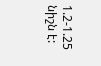1.2-1.25 նիշն է: